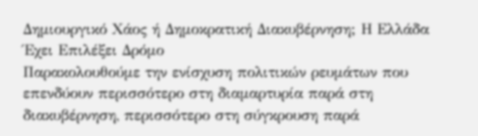Δημιουργικό Χάος ή Δημοκρατική Διακυβέρνηση; Η Ελλάδα Έχει Επιλέξει Δρόμο
Παρακολουθούμε την ενίσχυση πολιτικών ρευμάτων που επενδύουν περισσότερο στη διαμαρτυρία παρά στη διακυβέρνηση, περισσότερο στη σύγκρουση παρά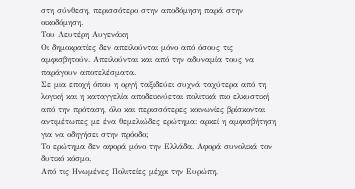στη σύνθεση, περισσότερο στην αποδόμηση παρά στην οικοδόμηση.
Του Λευτέρη Αυγενάκη
Οι δημοκρατίες δεν απειλούνται μόνο από όσους τις αμφισβητούν. Απειλούνται και από την αδυναμία τους να παράγουν αποτελέσματα.
Σε μια εποχή όπου η οργή ταξιδεύει συχνά ταχύτερα από τη λογική και η καταγγελία αποδεικνύεται πολιτικά πιο ελκυστική από την πρόταση, όλο και περισσότερες κοινωνίες βρίσκονται αντιμέτωπες με ένα θεμελιώδες ερώτημα: αρκεί η αμφισβήτηση για να οδηγήσει στην πρόοδο;
Το ερώτημα δεν αφορά μόνο την Ελλάδα. Αφορά συνολικά τον δυτικό κόσμο.
Από τις Ηνωμένες Πολιτείες μέχρι την Ευρώπη,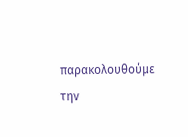παρακολουθούμε την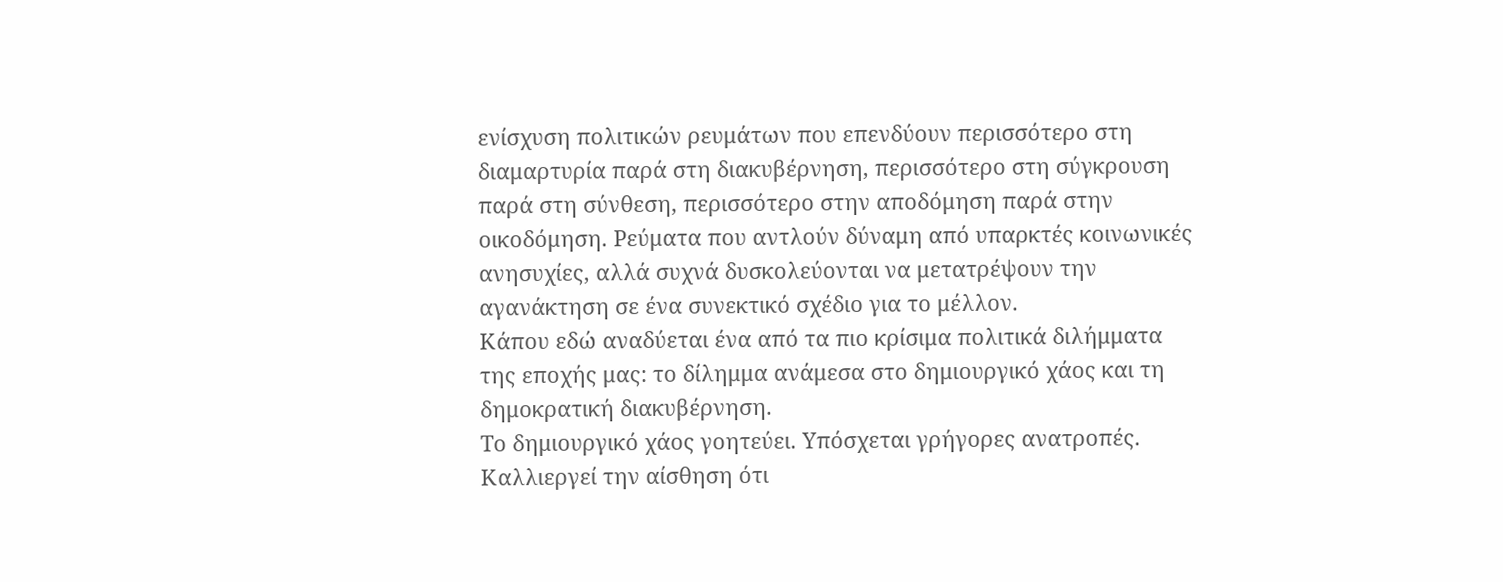ενίσχυση πολιτικών ρευμάτων που επενδύουν περισσότερο στη διαμαρτυρία παρά στη διακυβέρνηση, περισσότερο στη σύγκρουση παρά στη σύνθεση, περισσότερο στην αποδόμηση παρά στην οικοδόμηση. Ρεύματα που αντλούν δύναμη από υπαρκτές κοινωνικές ανησυχίες, αλλά συχνά δυσκολεύονται να μετατρέψουν την αγανάκτηση σε ένα συνεκτικό σχέδιο για το μέλλον.
Κάπου εδώ αναδύεται ένα από τα πιο κρίσιμα πολιτικά διλήμματα της εποχής μας: το δίλημμα ανάμεσα στο δημιουργικό χάος και τη δημοκρατική διακυβέρνηση.
Το δημιουργικό χάος γοητεύει. Υπόσχεται γρήγορες ανατροπές. Καλλιεργεί την αίσθηση ότι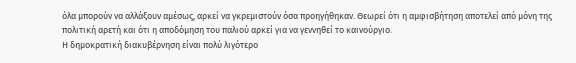όλα μπορούν να αλλάξουν αμέσως, αρκεί να γκρεμιστούν όσα προηγήθηκαν. Θεωρεί ότι η αμφισβήτηση αποτελεί από μόνη της πολιτική αρετή και ότι η αποδόμηση του παλιού αρκεί για να γεννηθεί το καινούργιο.
Η δημοκρατική διακυβέρνηση είναι πολύ λιγότερο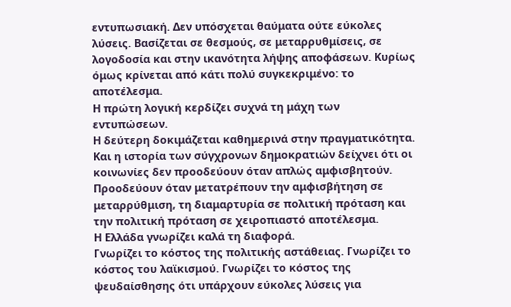εντυπωσιακή. Δεν υπόσχεται θαύματα ούτε εύκολες λύσεις. Βασίζεται σε θεσμούς, σε μεταρρυθμίσεις, σε λογοδοσία και στην ικανότητα λήψης αποφάσεων. Κυρίως όμως κρίνεται από κάτι πολύ συγκεκριμένο: το αποτέλεσμα.
Η πρώτη λογική κερδίζει συχνά τη μάχη των εντυπώσεων.
Η δεύτερη δοκιμάζεται καθημερινά στην πραγματικότητα.
Και η ιστορία των σύγχρονων δημοκρατιών δείχνει ότι οι κοινωνίες δεν προοδεύουν όταν απλώς αμφισβητούν. Προοδεύουν όταν μετατρέπουν την αμφισβήτηση σε μεταρρύθμιση, τη διαμαρτυρία σε πολιτική πρόταση και την πολιτική πρόταση σε χειροπιαστό αποτέλεσμα.
Η Ελλάδα γνωρίζει καλά τη διαφορά.
Γνωρίζει το κόστος της πολιτικής αστάθειας. Γνωρίζει το κόστος του λαϊκισμού. Γνωρίζει το κόστος της ψευδαίσθησης ότι υπάρχουν εύκολες λύσεις για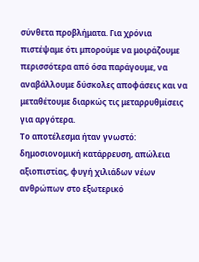σύνθετα προβλήματα. Για χρόνια πιστέψαμε ότι μπορούμε να μοιράζουμε περισσότερα από όσα παράγουμε, να αναβάλλουμε δύσκολες αποφάσεις και να μεταθέτουμε διαρκώς τις μεταρρυθμίσεις για αργότερα.
Το αποτέλεσμα ήταν γνωστό: δημοσιονομική κατάρρευση, απώλεια αξιοπιστίας, φυγή χιλιάδων νέων ανθρώπων στο εξωτερικό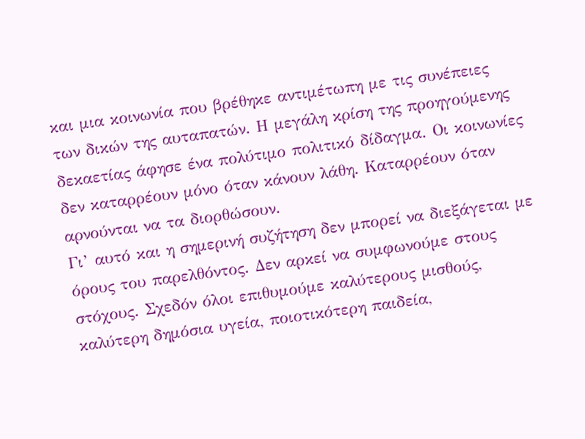και μια κοινωνία που βρέθηκε αντιμέτωπη με τις συνέπειες των δικών της αυταπατών. Η μεγάλη κρίση της προηγούμενης δεκαετίας άφησε ένα πολύτιμο πολιτικό δίδαγμα. Οι κοινωνίες δεν καταρρέουν μόνο όταν κάνουν λάθη. Καταρρέουν όταν αρνούνται να τα διορθώσουν.
Γι’ αυτό και η σημερινή συζήτηση δεν μπορεί να διεξάγεται με όρους του παρελθόντος. Δεν αρκεί να συμφωνούμε στους στόχους. Σχεδόν όλοι επιθυμούμε καλύτερους μισθούς, καλύτερη δημόσια υγεία, ποιοτικότερη παιδεία,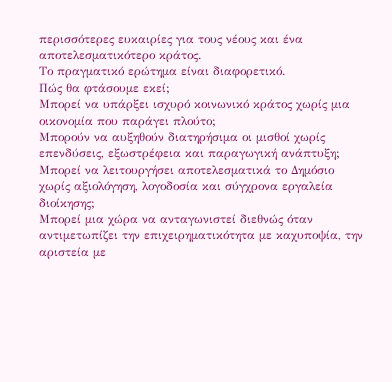περισσότερες ευκαιρίες για τους νέους και ένα αποτελεσματικότερο κράτος.
Το πραγματικό ερώτημα είναι διαφορετικό.
Πώς θα φτάσουμε εκεί;
Μπορεί να υπάρξει ισχυρό κοινωνικό κράτος χωρίς μια οικονομία που παράγει πλούτο;
Μπορούν να αυξηθούν διατηρήσιμα οι μισθοί χωρίς επενδύσεις, εξωστρέφεια και παραγωγική ανάπτυξη;
Μπορεί να λειτουργήσει αποτελεσματικά το Δημόσιο χωρίς αξιολόγηση, λογοδοσία και σύγχρονα εργαλεία διοίκησης;
Μπορεί μια χώρα να ανταγωνιστεί διεθνώς όταν αντιμετωπίζει την επιχειρηματικότητα με καχυποψία, την αριστεία με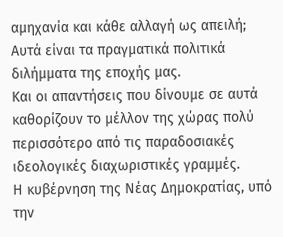αμηχανία και κάθε αλλαγή ως απειλή;
Αυτά είναι τα πραγματικά πολιτικά διλήμματα της εποχής μας.
Και οι απαντήσεις που δίνουμε σε αυτά καθορίζουν το μέλλον της χώρας πολύ περισσότερο από τις παραδοσιακές ιδεολογικές διαχωριστικές γραμμές.
Η κυβέρνηση της Νέας Δημοκρατίας, υπό την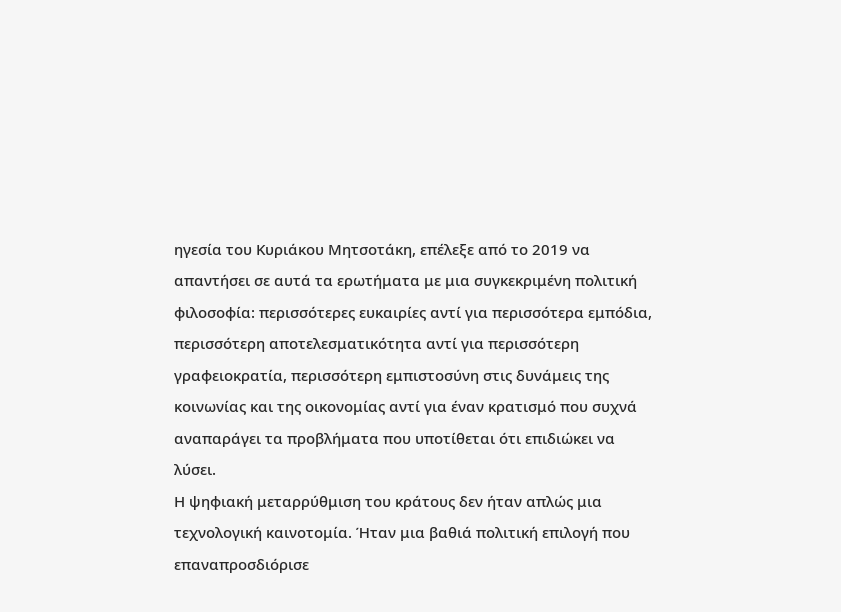ηγεσία του Κυριάκου Μητσοτάκη, επέλεξε από το 2019 να απαντήσει σε αυτά τα ερωτήματα με μια συγκεκριμένη πολιτική φιλοσοφία: περισσότερες ευκαιρίες αντί για περισσότερα εμπόδια, περισσότερη αποτελεσματικότητα αντί για περισσότερη γραφειοκρατία, περισσότερη εμπιστοσύνη στις δυνάμεις της κοινωνίας και της οικονομίας αντί για έναν κρατισμό που συχνά αναπαράγει τα προβλήματα που υποτίθεται ότι επιδιώκει να λύσει.
Η ψηφιακή μεταρρύθμιση του κράτους δεν ήταν απλώς μια τεχνολογική καινοτομία. Ήταν μια βαθιά πολιτική επιλογή που επαναπροσδιόρισε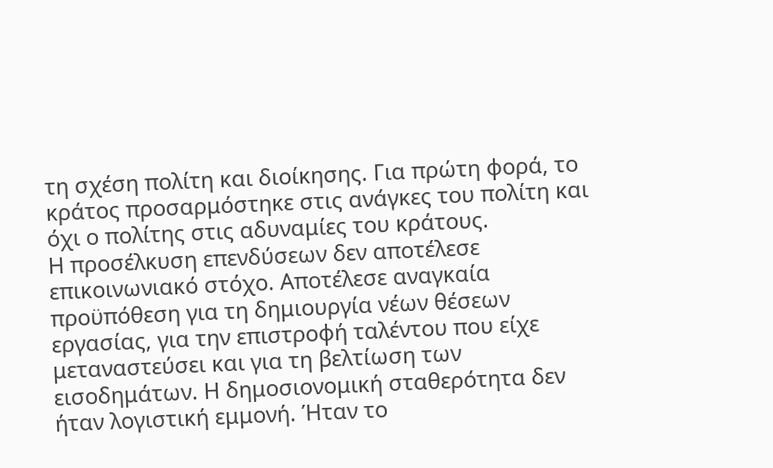τη σχέση πολίτη και διοίκησης. Για πρώτη φορά, το κράτος προσαρμόστηκε στις ανάγκες του πολίτη και όχι ο πολίτης στις αδυναμίες του κράτους.
Η προσέλκυση επενδύσεων δεν αποτέλεσε επικοινωνιακό στόχο. Αποτέλεσε αναγκαία προϋπόθεση για τη δημιουργία νέων θέσεων εργασίας, για την επιστροφή ταλέντου που είχε μεταναστεύσει και για τη βελτίωση των εισοδημάτων. Η δημοσιονομική σταθερότητα δεν ήταν λογιστική εμμονή. Ήταν το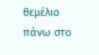θεμέλιο πάνω στο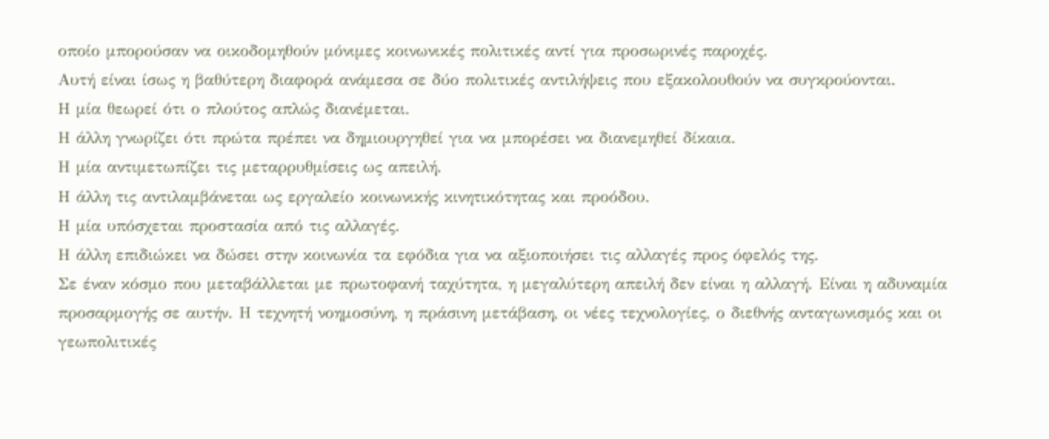οποίο μπορούσαν να οικοδομηθούν μόνιμες κοινωνικές πολιτικές αντί για προσωρινές παροχές.
Αυτή είναι ίσως η βαθύτερη διαφορά ανάμεσα σε δύο πολιτικές αντιλήψεις που εξακολουθούν να συγκρούονται.
Η μία θεωρεί ότι ο πλούτος απλώς διανέμεται.
Η άλλη γνωρίζει ότι πρώτα πρέπει να δημιουργηθεί για να μπορέσει να διανεμηθεί δίκαια.
Η μία αντιμετωπίζει τις μεταρρυθμίσεις ως απειλή.
Η άλλη τις αντιλαμβάνεται ως εργαλείο κοινωνικής κινητικότητας και προόδου.
Η μία υπόσχεται προστασία από τις αλλαγές.
Η άλλη επιδιώκει να δώσει στην κοινωνία τα εφόδια για να αξιοποιήσει τις αλλαγές προς όφελός της.
Σε έναν κόσμο που μεταβάλλεται με πρωτοφανή ταχύτητα, η μεγαλύτερη απειλή δεν είναι η αλλαγή. Είναι η αδυναμία προσαρμογής σε αυτήν. Η τεχνητή νοημοσύνη, η πράσινη μετάβαση, οι νέες τεχνολογίες, ο διεθνής ανταγωνισμός και οι γεωπολιτικές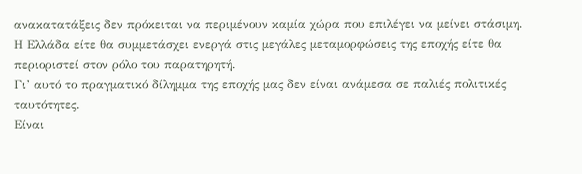ανακατατάξεις δεν πρόκειται να περιμένουν καμία χώρα που επιλέγει να μείνει στάσιμη. Η Ελλάδα είτε θα συμμετάσχει ενεργά στις μεγάλες μεταμορφώσεις της εποχής είτε θα περιοριστεί στον ρόλο του παρατηρητή.
Γι’ αυτό το πραγματικό δίλημμα της εποχής μας δεν είναι ανάμεσα σε παλιές πολιτικές ταυτότητες.
Είναι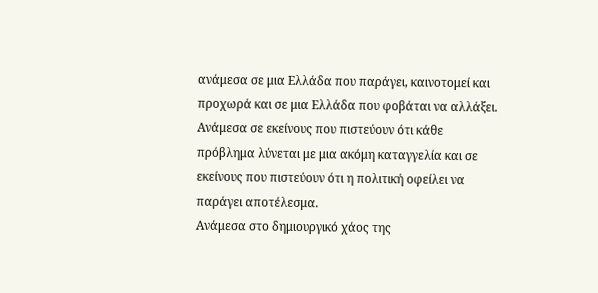ανάμεσα σε μια Ελλάδα που παράγει, καινοτομεί και προχωρά και σε μια Ελλάδα που φοβάται να αλλάξει. Ανάμεσα σε εκείνους που πιστεύουν ότι κάθε πρόβλημα λύνεται με μια ακόμη καταγγελία και σε εκείνους που πιστεύουν ότι η πολιτική οφείλει να παράγει αποτέλεσμα.
Ανάμεσα στο δημιουργικό χάος της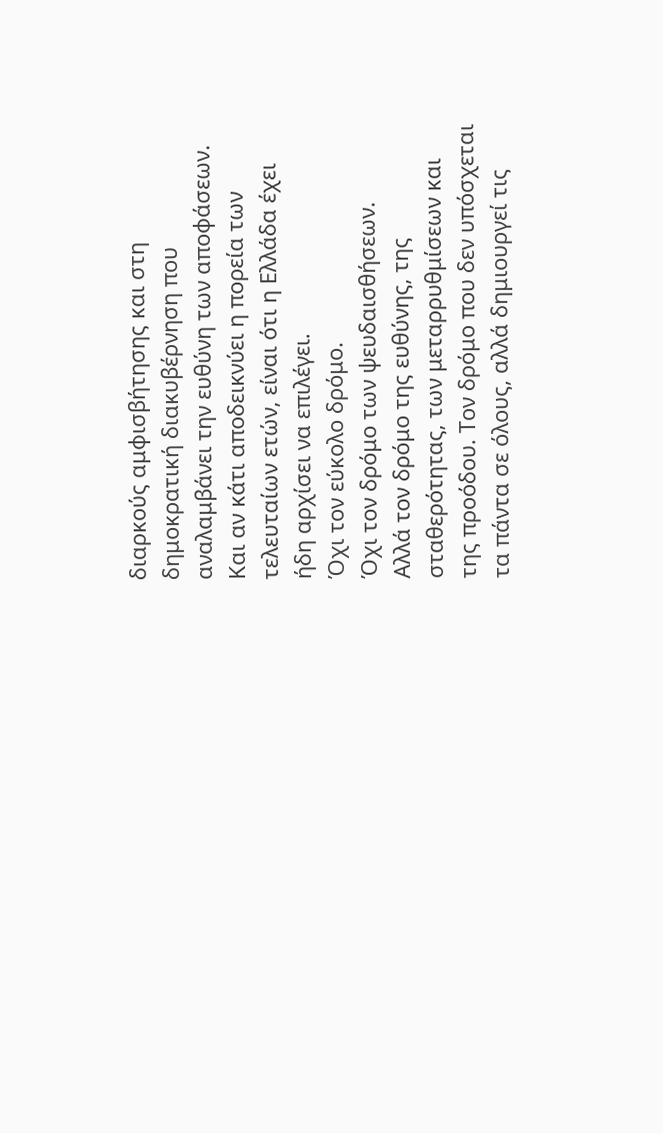διαρκούς αμφισβήτησης και στη δημοκρατική διακυβέρνηση που αναλαμβάνει την ευθύνη των αποφάσεων.
Και αν κάτι αποδεικνύει η πορεία των τελευταίων ετών, είναι ότι η Ελλάδα έχει ήδη αρχίσει να επιλέγει.
Όχι τον εύκολο δρόμο.
Όχι τον δρόμο των ψευδαισθήσεων.
Αλλά τον δρόμο της ευθύνης, της σταθερότητας, των μεταρρυθμίσεων και της προόδου. Τον δρόμο που δεν υπόσχεται τα πάντα σε όλους, αλλά δημιουργεί τις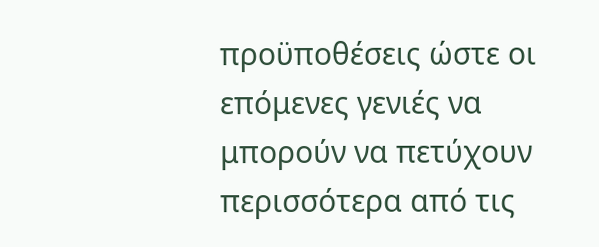προϋποθέσεις ώστε οι επόμενες γενιές να μπορούν να πετύχουν περισσότερα από τις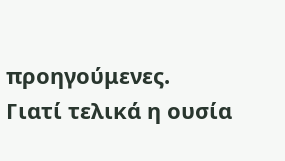προηγούμενες.
Γιατί τελικά η ουσία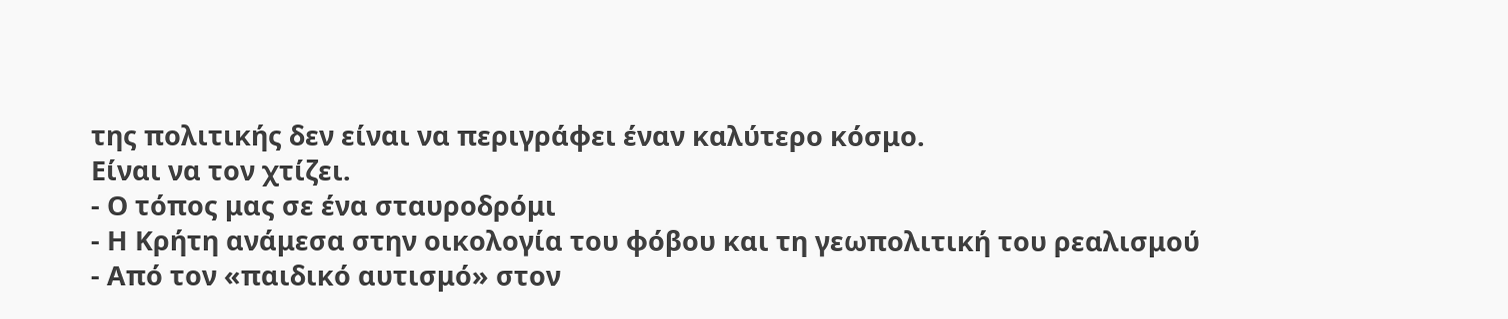της πολιτικής δεν είναι να περιγράφει έναν καλύτερο κόσμο.
Είναι να τον χτίζει.
- Ο τόπος μας σε ένα σταυροδρόμι
- Η Κρήτη ανάμεσα στην οικολογία του φόβου και τη γεωπολιτική του ρεαλισμού
- Από τον «παιδικό αυτισμό» στον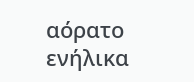αόρατο ενήλικα